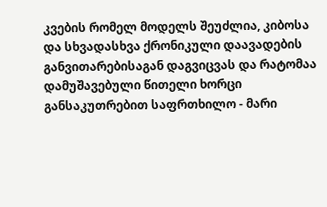კვების რომელ მოდელს შეუძლია, კიბოსა და სხვადასხვა ქრონიკული დაავადების განვითარებისაგან დაგვიცვას და რატომაა დამუშავებული წითელი ხორცი განსაკუთრებით საფრთხილო - მარი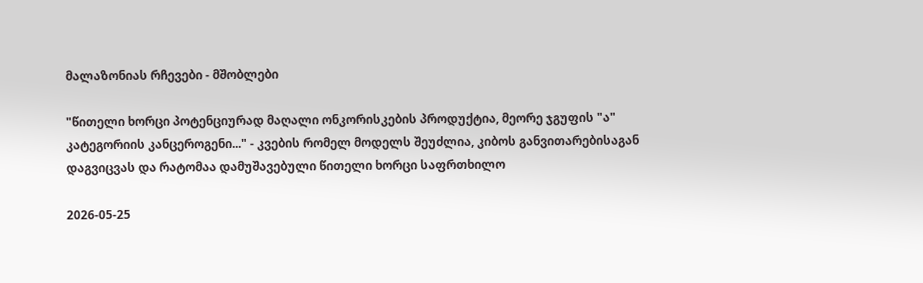მალაზონიას რჩევები - მშობლები

"წითელი ხორცი პოტენციურად მაღალი ონკორისკების პროდუქტია, მეორე ჯგუფის "ა" კატეგორიის კანცეროგენი..." - კვების რომელ მოდელს შეუძლია, კიბოს განვითარებისაგან დაგვიცვას და რატომაა დამუშავებული წითელი ხორცი საფრთხილო

2026-05-25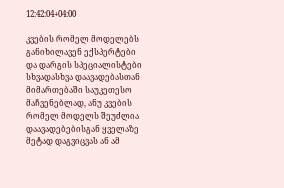12:42:04+04:00

კვების რომელ მოდელებს განიხილავენ ექსპერტები და დარგის სპეციალისტები სხვადასხვა დაავადებასთან მიმართებაში საუკეთესო მაჩვენებლად, ანუ კვების რომელ მოდელს შეუძლია დაავადებებისგან ყველაზე მეტად დაგვიცვას ან ამ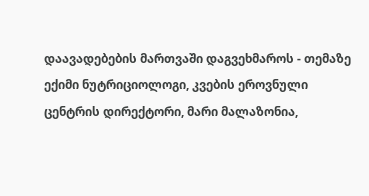დაავადებების მართვაში დაგვეხმაროს - თემაზე ექიმი ნუტრიციოლოგი, კვების ეროვნული ცენტრის დირექტორი, მარი მალაზონია,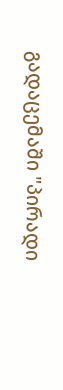გადაცემაში "პირადი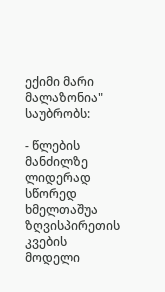ექიმი მარი მალაზონია" საუბრობს:

- წლების მანძილზე ლიდერად სწორედ ხმელთაშუა ზღვისპირეთის კვების მოდელი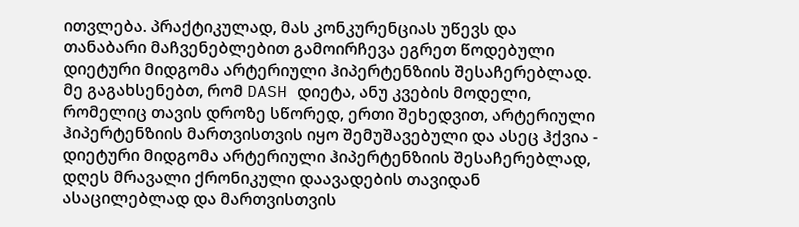ითვლება. პრაქტიკულად, მას კონკურენციას უწევს და თანაბარი მაჩვენებლებით გამოირჩევა ეგრეთ წოდებული დიეტური მიდგომა არტერიული ჰიპერტენზიის შესაჩერებლად. მე გაგახსენებთ, რომ DASH დიეტა, ანუ კვების მოდელი, რომელიც თავის დროზე სწორედ, ერთი შეხედვით, არტერიული ჰიპერტენზიის მართვისთვის იყო შემუშავებული და ასეც ჰქვია - დიეტური მიდგომა არტერიული ჰიპერტენზიის შესაჩერებლად, დღეს მრავალი ქრონიკული დაავადების თავიდან ასაცილებლად და მართვისთვის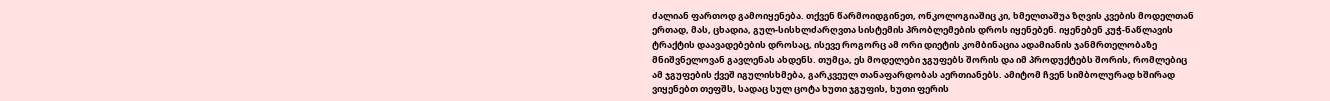ძალიან ფართოდ გამოიყენება. თქვენ წარმოიდგინეთ, ონკოლოგიაშიც კი, ხმელთაშუა ზღვის კვების მოდელთან ერთად, მას, ცხადია, გულ-სისხლძარღვთა სისტემის პრობლემების დროს იყენებენ. იყენებენ კუჭ-ნაწლავის ტრაქტის დაავადებების დროსაც, ისევე როგორც ამ ორი დიეტის კომბინაცია ადამიანის ჯანმრთელობაზე მნიშვნელოვან გავლენას ახდენს. თუმცა, ეს მოდელები ჯგუფებს შორის და იმ პროდუქტებს შორის, რომლებიც ამ ჯგუფების ქვეშ იგულისხმება, გარკვეულ თანაფარდობას აერთიანებს. ამიტომ ჩვენ სიმბოლურად ხშირად ვიყენებთ თეფშს, სადაც სულ ცოტა ხუთი ჯგუფის, ხუთი ფერის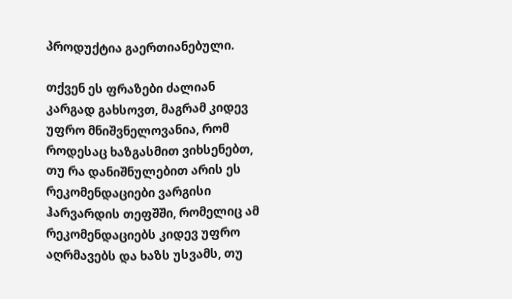პროდუქტია გაერთიანებული.

თქვენ ეს ფრაზები ძალიან კარგად გახსოვთ, მაგრამ კიდევ უფრო მნიშვნელოვანია, რომ როდესაც ხაზგასმით ვიხსენებთ, თუ რა დანიშნულებით არის ეს რეკომენდაციები ვარგისი ჰარვარდის თეფშში, რომელიც ამ რეკომენდაციებს კიდევ უფრო აღრმავებს და ხაზს უსვამს, თუ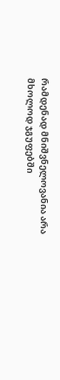რამდენად მნიშვნელოვანია არა მხოლოდ ჯგუფებში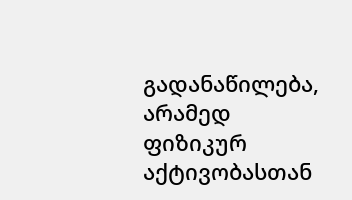გადანაწილება, არამედ ფიზიკურ აქტივობასთან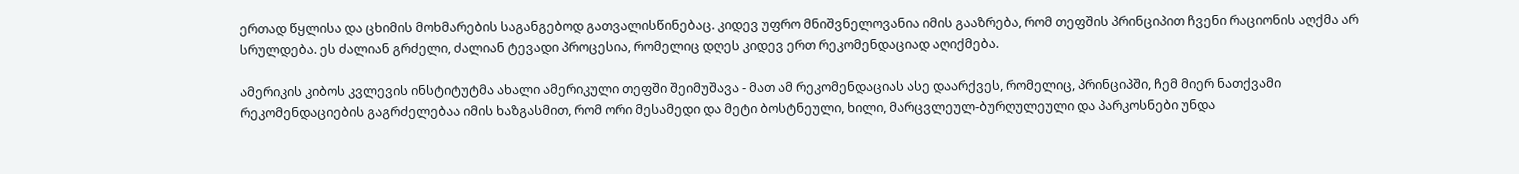ერთად წყლისა და ცხიმის მოხმარების საგანგებოდ გათვალისწინებაც. კიდევ უფრო მნიშვნელოვანია იმის გააზრება, რომ თეფშის პრინციპით ჩვენი რაციონის აღქმა არ სრულდება. ეს ძალიან გრძელი, ძალიან ტევადი პროცესია, რომელიც დღეს კიდევ ერთ რეკომენდაციად აღიქმება.

ამერიკის კიბოს კვლევის ინსტიტუტმა ახალი ამერიკული თეფში შეიმუშავა - მათ ამ რეკომენდაციას ასე დაარქვეს, რომელიც, პრინციპში, ჩემ მიერ ნათქვამი რეკომენდაციების გაგრძელებაა იმის ხაზგასმით, რომ ორი მესამედი და მეტი ბოსტნეული, ხილი, მარცვლეულ-ბურღულეული და პარკოსნები უნდა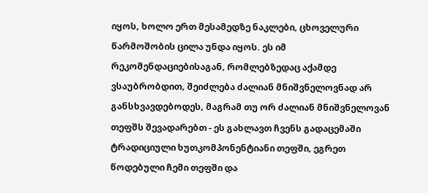იყოს, ხოლო ერთ მესამედზე ნაკლები, ცხოველური წარმოშობის ცილა უნდა იყოს. ეს იმ რეკომენდაციებისაგან, რომლებზედაც აქამდე ვსაუბრობდით, შეიძლება ძალიან მნიშვნელოვნად არ განსხვავდებოდეს, მაგრამ თუ ორ ძალიან მნიშვნელოვან თეფშს შევადარებთ - ეს გახლავთ ჩვენს გადაცემაში ტრადიციული ხუთკომპონენტიანი თეფში, ეგრეთ წოდებული ჩემი თეფში და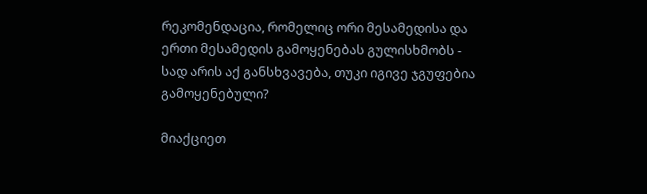რეკომენდაცია, რომელიც ორი მესამედისა და ერთი მესამედის გამოყენებას გულისხმობს - სად არის აქ განსხვავება, თუკი იგივე ჯგუფებია გამოყენებული?

მიაქციეთ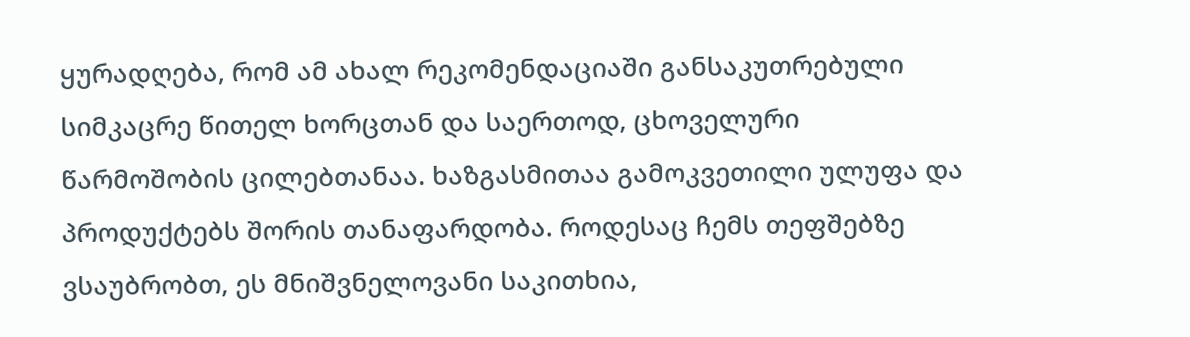ყურადღება, რომ ამ ახალ რეკომენდაციაში განსაკუთრებული სიმკაცრე წითელ ხორცთან და საერთოდ, ცხოველური წარმოშობის ცილებთანაა. ხაზგასმითაა გამოკვეთილი ულუფა და პროდუქტებს შორის თანაფარდობა. როდესაც ჩემს თეფშებზე ვსაუბრობთ, ეს მნიშვნელოვანი საკითხია,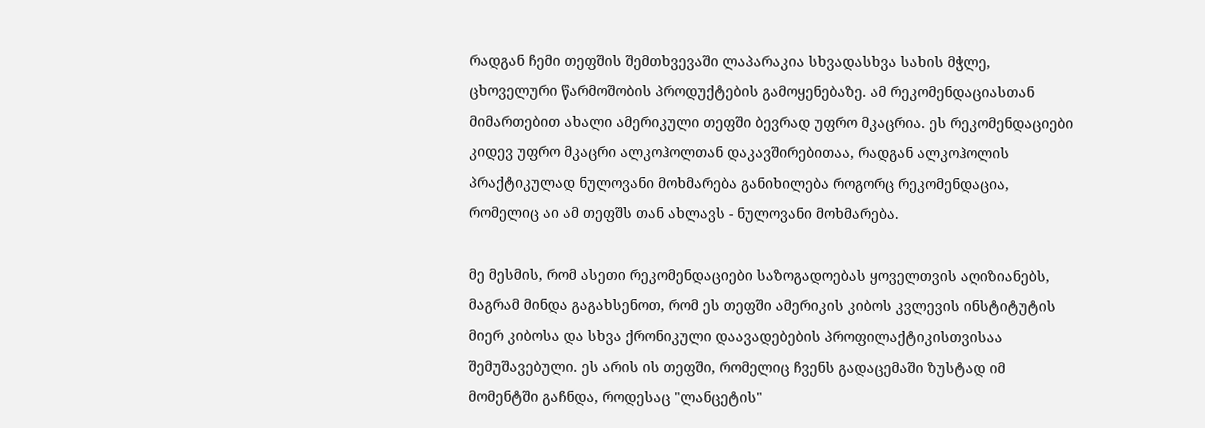რადგან ჩემი თეფშის შემთხვევაში ლაპარაკია სხვადასხვა სახის მჭლე, ცხოველური წარმოშობის პროდუქტების გამოყენებაზე. ამ რეკომენდაციასთან მიმართებით ახალი ამერიკული თეფში ბევრად უფრო მკაცრია. ეს რეკომენდაციები კიდევ უფრო მკაცრი ალკოჰოლთან დაკავშირებითაა, რადგან ალკოჰოლის პრაქტიკულად ნულოვანი მოხმარება განიხილება როგორც რეკომენდაცია, რომელიც აი ამ თეფშს თან ახლავს - ნულოვანი მოხმარება.

მე მესმის, რომ ასეთი რეკომენდაციები საზოგადოებას ყოველთვის აღიზიანებს, მაგრამ მინდა გაგახსენოთ, რომ ეს თეფში ამერიკის კიბოს კვლევის ინსტიტუტის მიერ კიბოსა და სხვა ქრონიკული დაავადებების პროფილაქტიკისთვისაა შემუშავებული. ეს არის ის თეფში, რომელიც ჩვენს გადაცემაში ზუსტად იმ მომენტში გაჩნდა, როდესაც "ლანცეტის"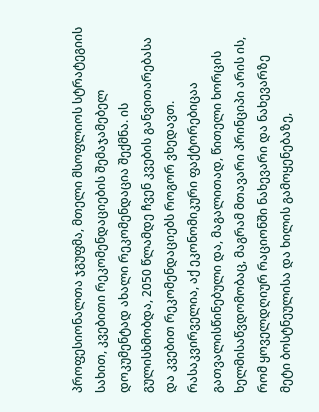პროფესიონალთა ჯგუფმა, მთელი მსოფლიოს სტრატეგიის სახით, კვებითი რეკომენდაციების შემაჯამებელ დოკუმენტად ახალი რეკომენდაცია შექმნა. ის გულისხმობდა, 2050 წლამდე ჩვენ კვების განვითარებასა და კვებით რეკომენდაციებს როგორ ვხედავთ. რასაკვირველია, აქ ეკონომიკური ფაქტორებიცაა გათვალისწინებული და, მაგალითად, წითელი ხორცის ხელმისაწვდომობაც, მაგრამ მთავარი პრინციპი არის ის, რომ ყოველდღიურ რაციონში ნახევარი და ნახევარზე მეტი ბოსტნეულისა და ხილის გამოყენებაზე,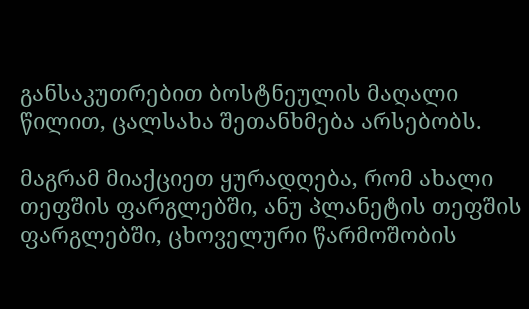განსაკუთრებით ბოსტნეულის მაღალი წილით, ცალსახა შეთანხმება არსებობს.

მაგრამ მიაქციეთ ყურადღება, რომ ახალი თეფშის ფარგლებში, ანუ პლანეტის თეფშის ფარგლებში, ცხოველური წარმოშობის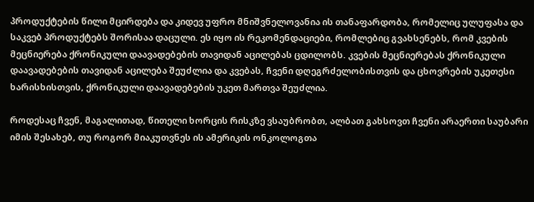პროდუქტების წილი მცირდება და კიდევ უფრო მნიშვნელოვანია ის თანაფარდობა, რომელიც ულუფასა და საკვებ პროდუქტებს შორისაა დაცული. ეს იყო ის რეკომენდაციები, რომლებიც გვახსენებს, რომ კვების მეცნიერება ქრონიკული დაავადებების თავიდან აცილებას ცდილობს. კვების მეცნიერებას ქრონიკული დაავადებების თავიდან აცილება შეუძლია და კვებას, ჩვენი დღეგრძელობისთვის და ცხოვრების უკეთესი ხარისხისთვის, ქრონიკული დაავადებების უკეთ მართვა შეუძლია.

როდესაც ჩვენ, მაგალითად, წითელი ხორცის რისკზე ვსაუბრობთ, ალბათ გახსოვთ ჩვენი არაერთი საუბარი იმის შესახებ, თუ როგორ მიაკუთვნეს ის ამერიკის ონკოლოგთა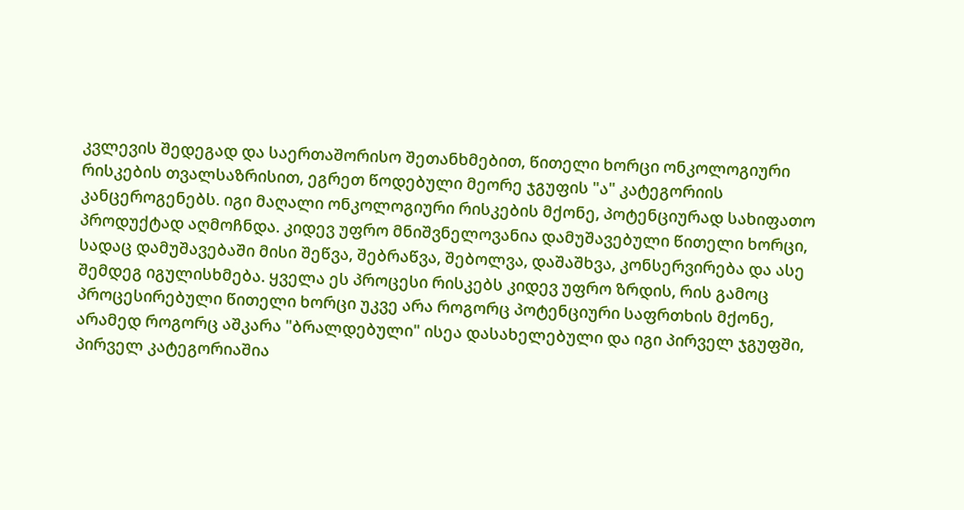კვლევის შედეგად და საერთაშორისო შეთანხმებით, წითელი ხორცი ონკოლოგიური რისკების თვალსაზრისით, ეგრეთ წოდებული მეორე ჯგუფის "ა" კატეგორიის კანცეროგენებს. იგი მაღალი ონკოლოგიური რისკების მქონე, პოტენციურად სახიფათო პროდუქტად აღმოჩნდა. კიდევ უფრო მნიშვნელოვანია დამუშავებული წითელი ხორცი, სადაც დამუშავებაში მისი შეწვა, შებრაწვა, შებოლვა, დაშაშხვა, კონსერვირება და ასე შემდეგ იგულისხმება. ყველა ეს პროცესი რისკებს კიდევ უფრო ზრდის, რის გამოც პროცესირებული წითელი ხორცი უკვე არა როგორც პოტენციური საფრთხის მქონე, არამედ როგორც აშკარა "ბრალდებული" ისეა დასახელებული და იგი პირველ ჯგუფში, პირველ კატეგორიაშია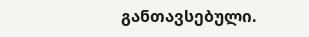განთავსებული.